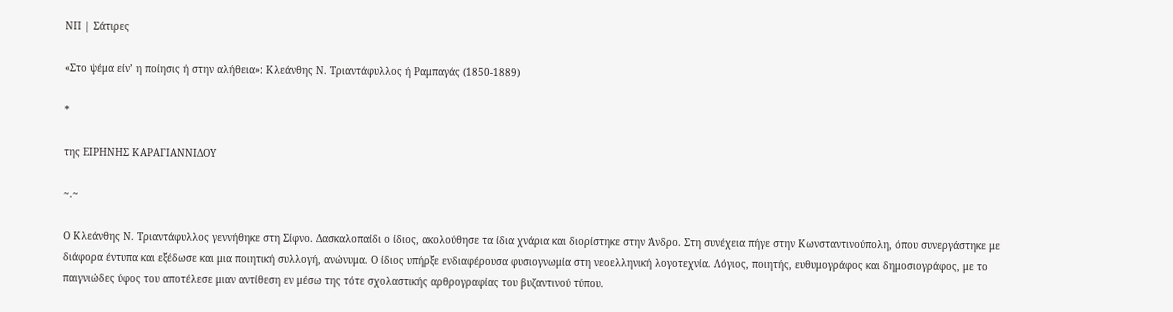ΝΠ | Σάτιρες

«Στο ψέμα είν’ η ποίησις ή στην αλήθεια»: Κλεάνθης Ν. Τριαντάφυλλος ή Ραμπαγάς (1850-1889)

*

της ΕΙΡΗΝΗΣ ΚΑΡΑΓΙΑΝΝΙΔΟΥ

~.~

Ο Κλεάνθης Ν. Τριαντάφυλλος γεννήθηκε στη Σίφνο. Δασκαλοπαίδι ο ίδιος, ακολούθησε τα ίδια χνάρια και διορίστηκε στην Άνδρο. Στη συνέχεια πήγε στην Κωνσταντινούπολη, όπου συνεργάστηκε με διάφορα έντυπα και εξέδωσε και μια ποιητική συλλογή, ανώνυμα. Ο ίδιος υπήρξε ενδιαφέρουσα φυσιογνωμία στη νεοελληνική λογοτεχνία. Λόγιος, ποιητής, ευθυμογράφος και δημοσιογράφος, με το παιγνιώδες ύφος του αποτέλεσε μιαν αντίθεση εν μέσω της τότε σχολαστικής αρθρογραφίας του βυζαντινού τύπου.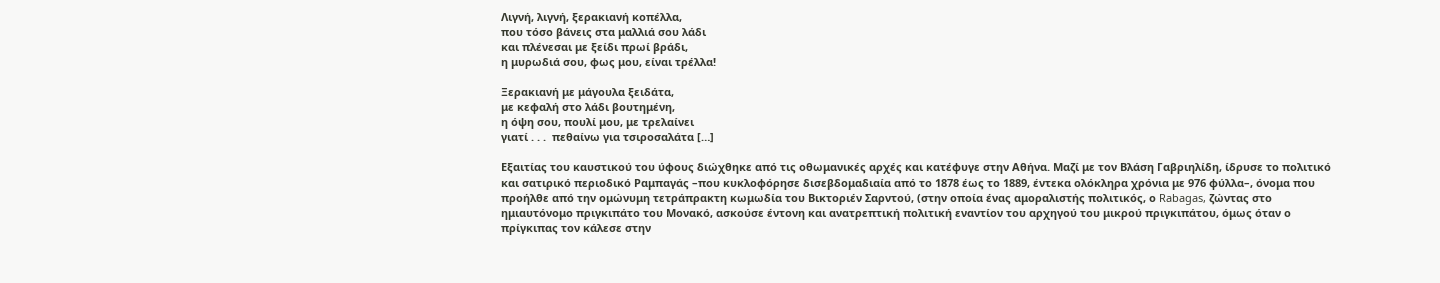Λιγνή, λιγνή, ξερακιανή κοπέλλα,
που τόσο βάνεις στα μαλλιά σου λάδι
και πλένεσαι με ξείδι πρωί βράδι,
η μυρωδιά σου, φως μου, είναι τρέλλα!

Ξερακιανή με μάγουλα ξειδάτα,
με κεφαλή στο λάδι βουτημένη,
η όψη σου, πουλί μου, με τρελαίνει
γιατί . . .  πεθαίνω για τσιροσαλάτα […]

Εξαιτίας του καυστικού του ύφους διώχθηκε από τις οθωμανικές αρχές και κατέφυγε στην Αθήνα. Μαζί με τον Βλάση Γαβριηλίδη, ίδρυσε το πολιτικό και σατιρικό περιοδικό Ραμπαγάς –που κυκλοφόρησε δισεβδομαδιαία από το 1878 έως το 1889, έντεκα ολόκληρα χρόνια με 976 φύλλα–, όνομα που προήλθε από την ομώνυμη τετράπρακτη κωμωδία του Βικτοριέν Σαρντού, (στην οποία ένας αμοραλιστής πολιτικός, ο Rabagas, ζώντας στο ημιαυτόνομο πριγκιπάτο του Μονακό, ασκούσε έντονη και ανατρεπτική πολιτική εναντίον του αρχηγού του μικρού πριγκιπάτου, όμως όταν ο πρίγκιπας τον κάλεσε στην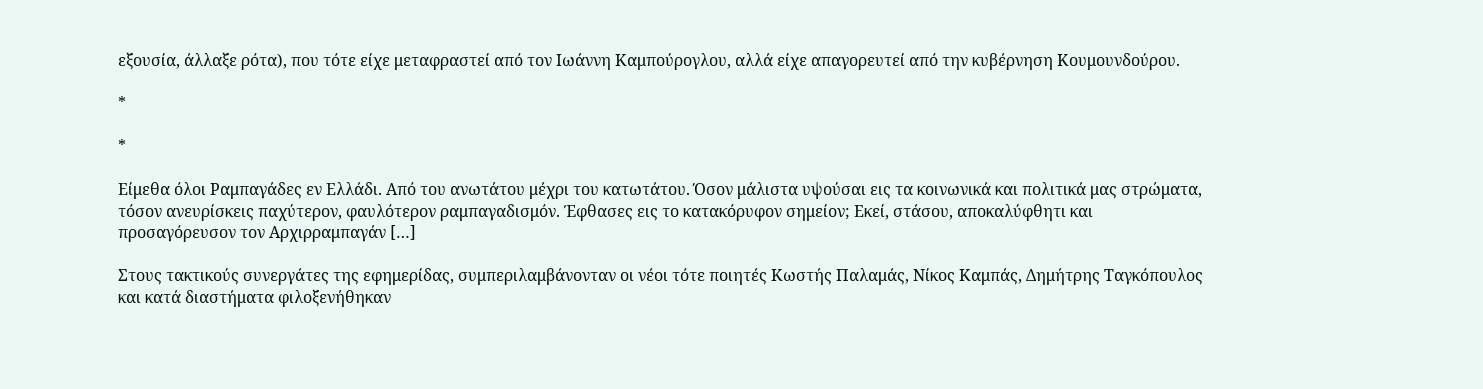εξουσία, άλλαξε ρότα), που τότε είχε μεταφραστεί από τον Ιωάννη Καμπούρογλου, αλλά είχε απαγορευτεί από την κυβέρνηση Κουμουνδούρου.

*

*

Είμεθα όλοι Ραμπαγάδες εν Ελλάδι. Από του ανωτάτου μέχρι του κατωτάτου. Όσον μάλιστα υψούσαι εις τα κοινωνικά και πολιτικά μας στρώματα, τόσον ανευρίσκεις παχύτερον, φαυλότερον ραμπαγαδισμόν. Έφθασες εις το κατακόρυφον σημείον; Εκεί, στάσου, αποκαλύφθητι και προσαγόρευσον τον Αρχιρραμπαγάν […]

Στους τακτικούς συνεργάτες της εφημερίδας, συμπεριλαμβάνονταν οι νέοι τότε ποιητές Κωστής Παλαμάς, Νίκος Καμπάς, Δημήτρης Ταγκόπουλος και κατά διαστήματα φιλοξενήθηκαν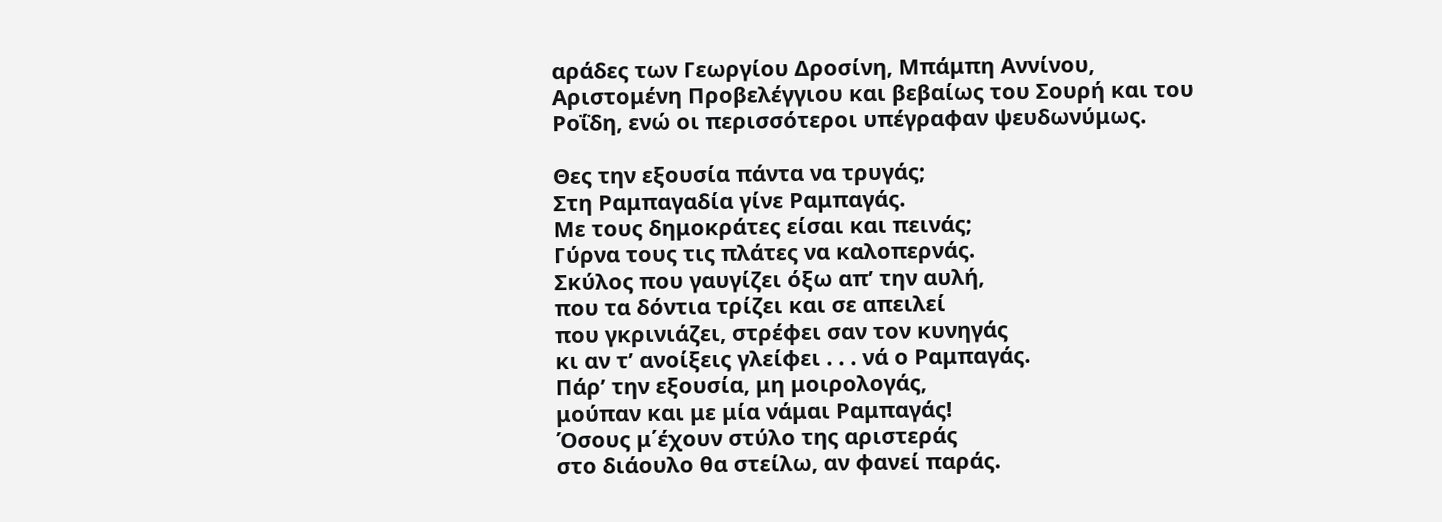αράδες των Γεωργίου Δροσίνη, Μπάμπη Αννίνου, Αριστομένη Προβελέγγιου και βεβαίως του Σουρή και του Ροΐδη, ενώ οι περισσότεροι υπέγραφαν ψευδωνύμως.

Θες την εξουσία πάντα να τρυγάς;
Στη Ραμπαγαδία γίνε Ραμπαγάς.
Με τους δημοκράτες είσαι και πεινάς;
Γύρνα τους τις πλάτες να καλοπερνάς.
Σκύλος που γαυγίζει όξω απ’ την αυλή,
που τα δόντια τρίζει και σε απειλεί
που γκρινιάζει, στρέφει σαν τον κυνηγάς
κι αν τ’ ανοίξεις γλείφει . . . νά ο Ραμπαγάς.
Πάρ’ την εξουσία, μη μοιρολογάς,
μούπαν και με μία νάμαι Ραμπαγάς!
Όσους μ΄έχουν στύλο της αριστεράς
στο διάουλο θα στείλω, αν φανεί παράς.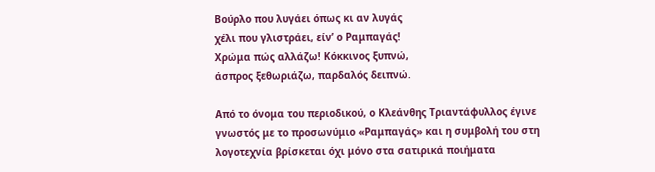Βούρλο που λυγάει όπως κι αν λυγάς
χέλι που γλιστράει, είν’ ο Ραμπαγάς!
Χρώμα πώς αλλάζω! Κόκκινος ξυπνώ,
άσπρος ξεθωριάζω, παρδαλός δειπνώ.

Από το όνομα του περιοδικού, ο Κλεάνθης Τριαντάφυλλος έγινε γνωστός με το προσωνύμιο «Ραμπαγάς» και η συμβολή του στη λογοτεχνία βρίσκεται όχι μόνο στα σατιρικά ποιήματα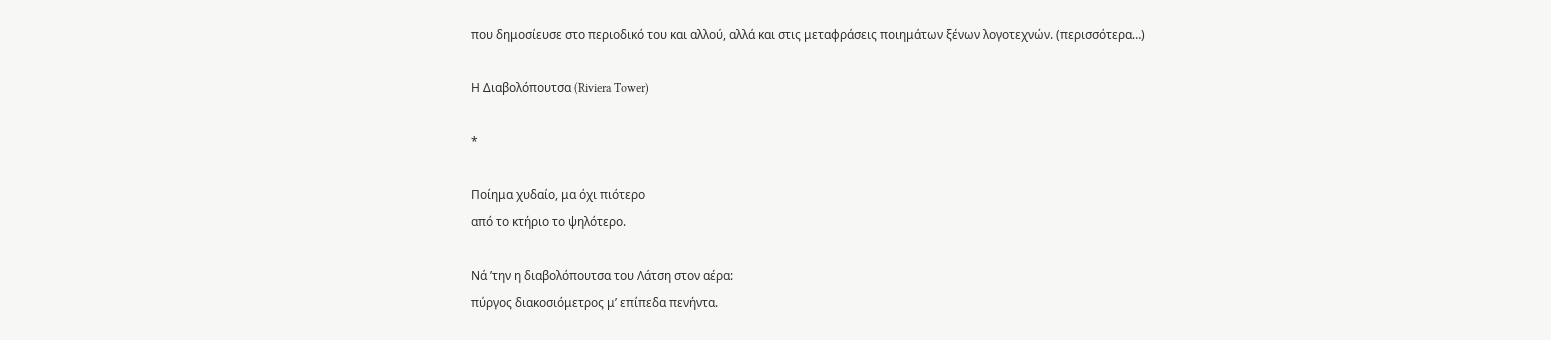που δημοσίευσε στο περιοδικό του και αλλού, αλλά και στις μεταφράσεις ποιημάτων ξένων λογοτεχνών. (περισσότερα…)

Η Διαβολόπουτσα (Riviera Tower)

*

Ποίημα χυδαίο, μα όχι πιότερο
από το κτήριο το ψηλότερο.

Νά ’την η διαβολόπουτσα του Λάτση στον αέρα:
πύργος διακοσιόμετρος μ’ επίπεδα πενήντα.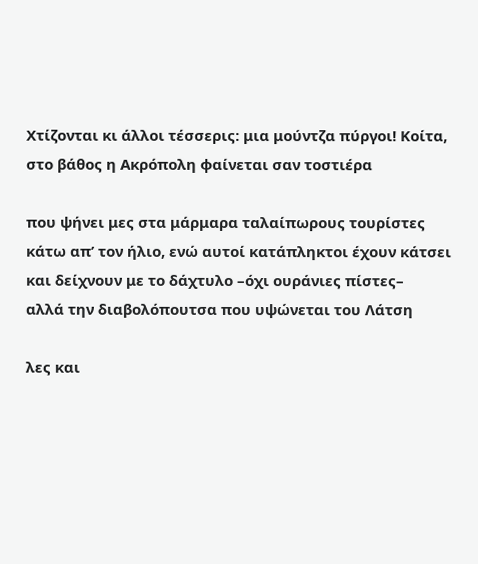Χτίζονται κι άλλοι τέσσερις: μια μούντζα πύργοι! Κοίτα,
στο βάθος η Ακρόπολη φαίνεται σαν τοστιέρα

που ψήνει μες στα μάρμαρα ταλαίπωρους τουρίστες
κάτω απ’ τον ήλιο, ενώ αυτοί κατάπληκτοι έχουν κάτσει
και δείχνουν με το δάχτυλο –όχι ουράνιες πίστες–
αλλά την διαβολόπουτσα που υψώνεται του Λάτση

λες και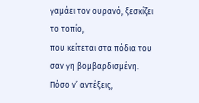γαμάει τον ουρανό, ξεσκίζει το τοπίο,
που κείτεται στα πόδια του σαν γη βομβαρδισμένη.
Πόσο ν’ αντέξεις,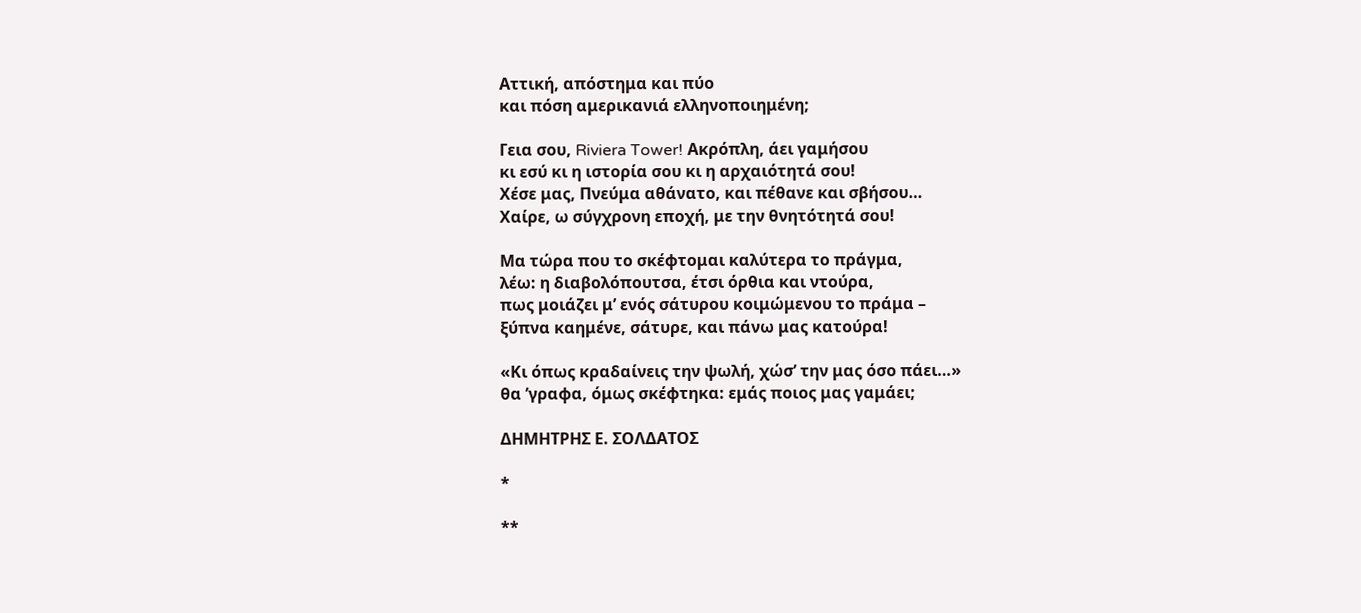Αττική, απόστημα και πύο
και πόση αμερικανιά ελληνοποιημένη;

Γεια σου, Riviera Tower! Ακρόπλη, άει γαμήσου
κι εσύ κι η ιστορία σου κι η αρχαιότητά σου!
Χέσε μας, Πνεύμα αθάνατο, και πέθανε και σβήσου…
Χαίρε, ω σύγχρονη εποχή, με την θνητότητά σου!

Μα τώρα που το σκέφτομαι καλύτερα το πράγμα,
λέω: η διαβολόπουτσα, έτσι όρθια και ντούρα,
πως μοιάζει μ’ ενός σάτυρου κοιμώμενου το πράμα –
ξύπνα καημένε, σάτυρε, και πάνω μας κατούρα!

«Κι όπως κραδαίνεις την ψωλή, χώσ’ την μας όσο πάει…»
θα ’γραφα, όμως σκέφτηκα: εμάς ποιος μας γαμάει;

ΔΗΜΗΤΡΗΣ Ε. ΣΟΛΔΑΤΟΣ

*

**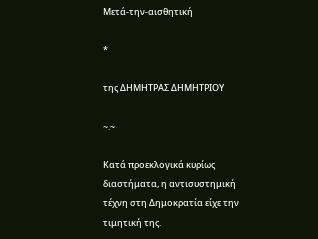Μετά-την-αισθητική

*

της ΔΗΜΗΤΡΑΣ ΔΗΜΗΤΡΙΟΥ

~.~

Κατά προεκλογικά κυρίως διαστήματα, η αντισυστημική τέχνη στη Δημοκρατία είχε την τιμητική της.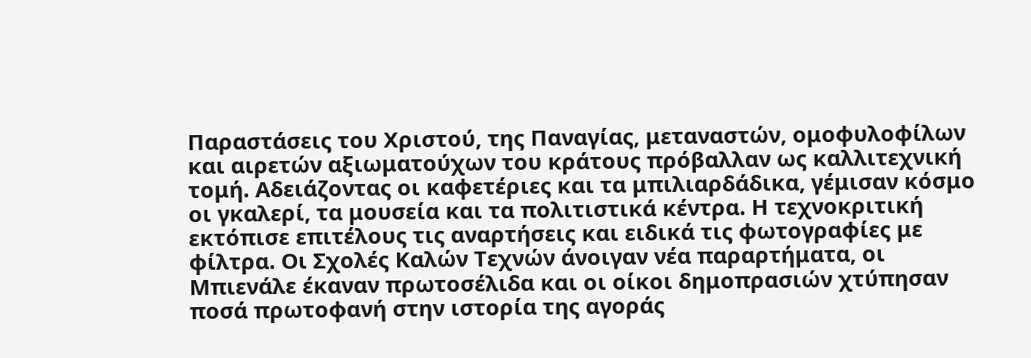Παραστάσεις του Χριστού, της Παναγίας, μεταναστών, ομοφυλοφίλων και αιρετών αξιωματούχων του κράτους πρόβαλλαν ως καλλιτεχνική τομή. Αδειάζοντας οι καφετέριες και τα μπιλιαρδάδικα, γέμισαν κόσμο οι γκαλερί, τα μουσεία και τα πολιτιστικά κέντρα. Η τεχνοκριτική εκτόπισε επιτέλους τις αναρτήσεις και ειδικά τις φωτογραφίες με φίλτρα. Οι Σχολές Καλών Τεχνών άνοιγαν νέα παραρτήματα, οι Μπιενάλε έκαναν πρωτοσέλιδα και οι οίκοι δημοπρασιών χτύπησαν ποσά πρωτοφανή στην ιστορία της αγοράς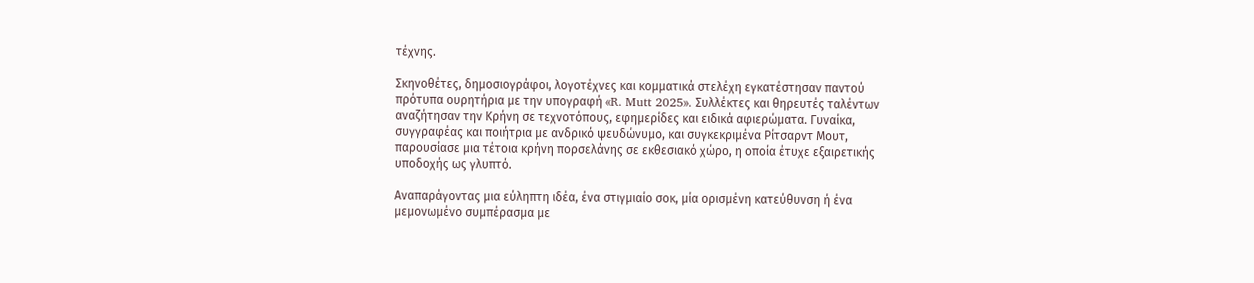τέχνης.

Σκηνοθέτες, δημοσιογράφοι, λογοτέχνες και κομματικά στελέχη εγκατέστησαν παντού πρότυπα ουρητήρια με την υπογραφή «R. Mutt 2025». Συλλέκτες και θηρευτές ταλέντων αναζήτησαν την Κρήνη σε τεχνοτόπους, εφημερίδες και ειδικά αφιερώματα. Γυναίκα, συγγραφέας και ποιήτρια με ανδρικό ψευδώνυμο, και συγκεκριμένα Ρίτσαρντ Μουτ, παρουσίασε μια τέτοια κρήνη πορσελάνης σε εκθεσιακό χώρο, η οποία έτυχε εξαιρετικής υποδοχής ως γλυπτό.

Αναπαράγοντας μια εύληπτη ιδέα, ένα στιγμιαίο σοκ, μία ορισμένη κατεύθυνση ή ένα μεμονωμένο συμπέρασμα με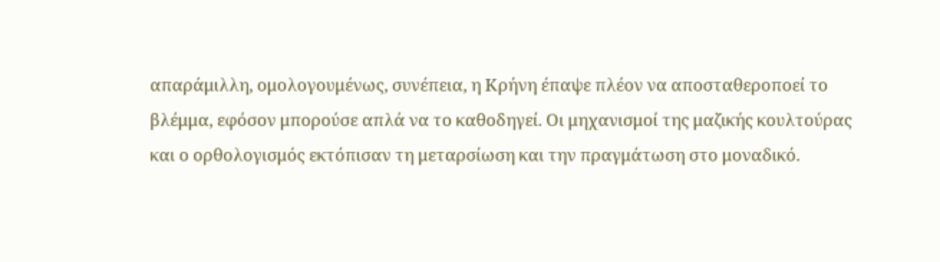απαράμιλλη, ομολογουμένως, συνέπεια, η Κρήνη έπαψε πλέον να αποσταθεροποεί το βλέμμα, εφόσον μπορούσε απλά να το καθοδηγεί. Οι μηχανισμοί της μαζικής κουλτούρας και ο ορθολογισμός εκτόπισαν τη μεταρσίωση και την πραγμάτωση στο μοναδικό.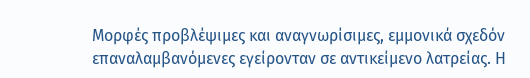Μορφές προβλέψιμες και αναγνωρίσιμες, εμμονικά σχεδόν επαναλαμβανόμενες εγείρονταν σε αντικείμενο λατρείας. Η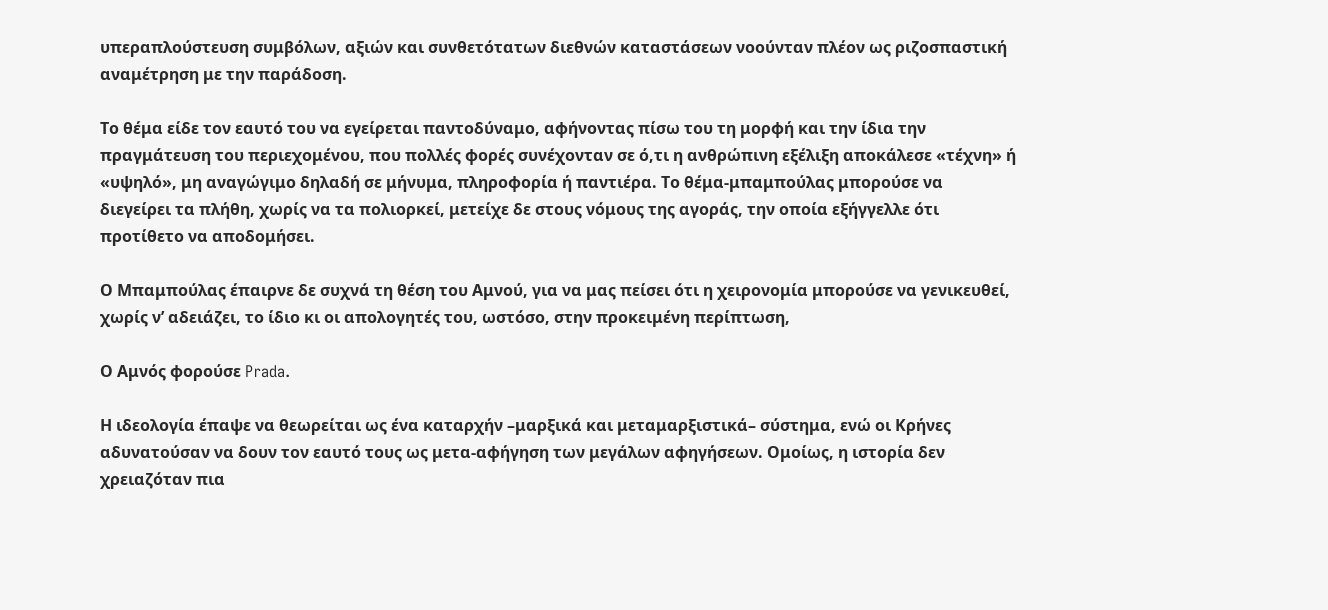υπεραπλούστευση συμβόλων, αξιών και συνθετότατων διεθνών καταστάσεων νοούνταν πλέον ως ριζοσπαστική αναμέτρηση με την παράδοση.

Το θέμα είδε τον εαυτό του να εγείρεται παντοδύναμο, αφήνοντας πίσω του τη μορφή και την ίδια την πραγμάτευση του περιεχομένου, που πολλές φορές συνέχονταν σε ό,τι η ανθρώπινη εξέλιξη αποκάλεσε «τέχνη» ή «υψηλό», μη αναγώγιμο δηλαδή σε μήνυμα, πληροφορία ή παντιέρα. Το θέμα-μπαμπούλας μπορούσε να διεγείρει τα πλήθη, χωρίς να τα πολιορκεί, μετείχε δε στους νόμους της αγοράς, την οποία εξήγγελλε ότι προτίθετο να αποδομήσει.

Ο Μπαμπούλας έπαιρνε δε συχνά τη θέση του Αμνού, για να μας πείσει ότι η χειρονομία μπορούσε να γενικευθεί, χωρίς ν’ αδειάζει, το ίδιο κι οι απολογητές του, ωστόσο, στην προκειμένη περίπτωση,

Ο Αμνός φορούσε Prada.

Η ιδεολογία έπαψε να θεωρείται ως ένα καταρχήν –μαρξικά και μεταμαρξιστικά– σύστημα, ενώ οι Κρήνες αδυνατούσαν να δουν τον εαυτό τους ως μετα-αφήγηση των μεγάλων αφηγήσεων. Ομοίως, η ιστορία δεν χρειαζόταν πια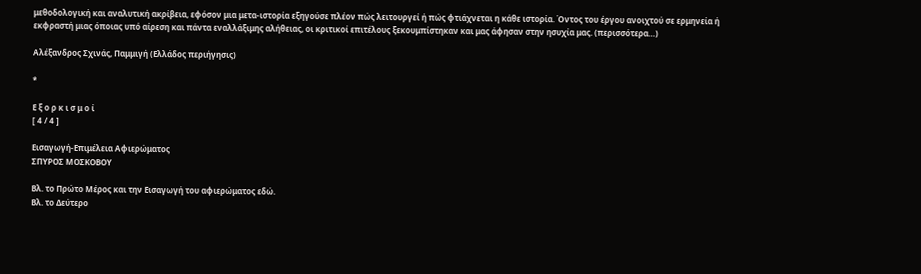μεθοδολογική και αναλυτική ακρίβεια, εφόσον μια μετα-ιστορία εξηγούσε πλέον πώς λειτουργεί ή πώς φτιάχνεται η κάθε ιστορία. Όντος του έργου ανοιχτού σε ερμηνεία ή εκφραστή μιας όποιας υπό αίρεση και πάντα εναλλάξιμης αλήθειας, οι κριτικοί επιτέλους ξεκουμπίστηκαν και μας άφησαν στην ησυχία μας. (περισσότερα…)

Αλέξανδρος Σχινάς, Παμμιγή (Ελλάδος περιήγησις)

*

Ε ξ ο ρ κ ι σ μ ο ί
[ 4 / 4 ]

Εισαγωγή-Επιμέλεια Αφιερώματος
ΣΠΥΡΟΣ ΜΟΣΚΟΒΟΥ

Βλ. τo Πρώτο Μέρος και την Εισαγωγή του αφιερώματος εδώ.
Βλ. το Δεύτερο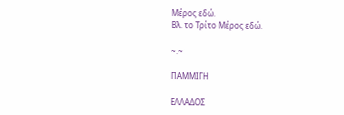Μέρος εδώ.
Βλ. το Τρίτο Μέρος εδώ.

~.~

ΠΑΜΜΙΓΗ

ΕΛΛΑΔΟΣ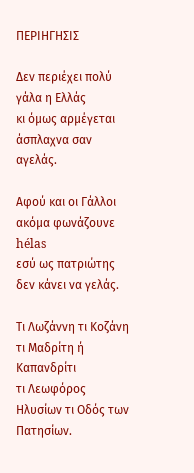ΠΕΡΙΗΓΗΣΙΣ

Δεν περιέχει πολύ γάλα η Ελλάς
κι όμως αρμέγεται άσπλαχνα σαν αγελάς.

Αφού και οι Γάλλοι ακόμα φωνάζουνε hélas
εσύ ως πατριώτης δεν κάνει να γελάς.

Τι Λωζάννη τι Κοζάνη τι Μαδρίτη ή Καπανδρίτι
τι Λεωφόρος Ηλυσίων τι Οδός των Πατησίων.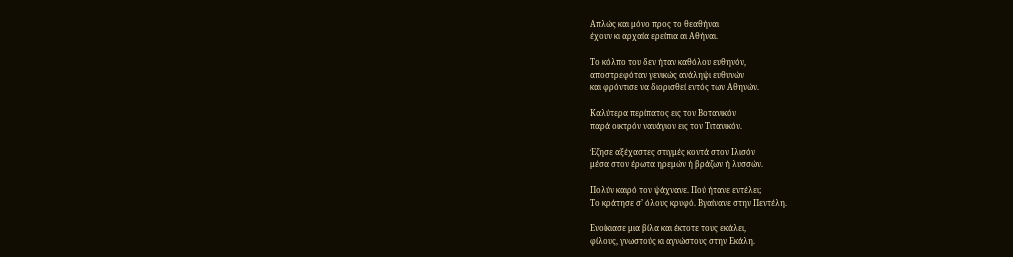Απλώς και μόνο προς το θεαθήναι
έχουν κι αρχαία ερείπια αι Αθήναι.

Το κόλπο του δεν ήταν καθόλου ευθηνόν,
αποστρεφόταν γενικώς ανάληψι ευθυνών
και φρόντισε να διορισθεί εντός των Αθηνών.

Καλύτερα περίπατος εις τον Βοτανικόν
παρά οικτρόν ναυάγιον εις τον Τιτανικόν.

Έζησε αξέχαστες στιγμές κοντά στον Ιλισόν
μέσα στον έρωτα ηρεμών ή βράζων ή λυσσών.

Πολύν καιρό τον ψάχνανε. Πού ήτανε εντέλει;
Το κράτησε σ’ όλους κρυφό. Βγαίνανε στην Πεντέλη.

Ενοίκιασε μια βίλα και έκτοτε τους εκάλει,
φίλους, γνωστούς κι αγνώστους στην Εκάλη.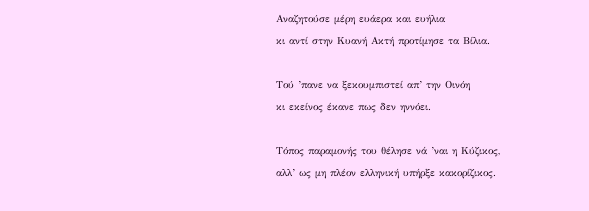Αναζητούσε μέρη ευάερα και ευήλια
κι αντί στην Κυανή Ακτή προτίμησε τα Βίλια.

Τού ’πανε να ξεκουμπιστεί απ’ την Οινόη
κι εκείνος έκανε πως δεν ηννόει.

Τόπος παραμονής του θέλησε νά ’ναι η Κύζικος,
αλλ’ ως μη πλέον ελληνική υπήρξε κακορίζικος.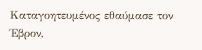Καταγοητευμένος εθαύμασε τον Έβρον,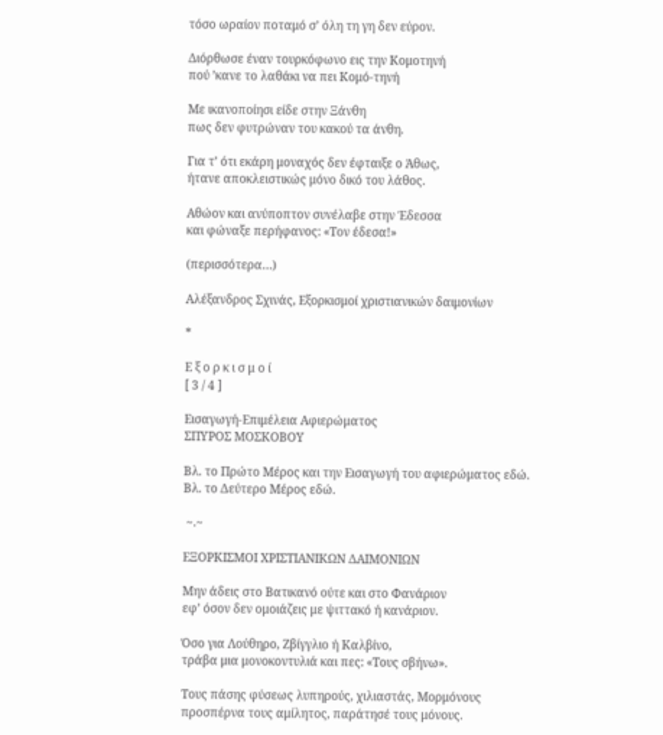τόσο ωραίον ποταμό σ’ όλη τη γη δεν εύρον.

Διόρθωσε έναν τουρκόφωνο εις την Κομοτηνή
πού ’κανε το λαθάκι να πει Κομό-τηνή

Με ικανοποίησι είδε στην Ξάνθη
πως δεν φυτρώναν του κακού τα άνθη.

Για τ’ ότι εκάρη μοναχός δεν έφταιξε ο Άθως,
ήτανε αποκλειστικώς μόνο δικό του λάθος.

Αθώον και ανύποπτον συνέλαβε στην Έδεσσα
και φώναξε περήφανος: «Τον έδεσα!»

(περισσότερα…)

Αλέξανδρος Σχινάς, Εξορκισμοί χριστιανικών δαιμονίων

*

Ε ξ ο ρ κ ι σ μ ο ί
[ 3 / 4 ]

Εισαγωγή-Επιμέλεια Αφιερώματος
ΣΠΥΡΟΣ ΜΟΣΚΟΒΟΥ

Βλ. τo Πρώτο Μέρος και την Εισαγωγή του αφιερώματος εδώ.
Βλ. το Δεύτερο Μέρος εδώ.

 ~.~

ΕΞΟΡΚΙΣΜΟΙ ΧΡΙΣΤΙΑΝΙΚΩΝ ΔΑΙΜΟΝΙΩΝ

Μην άδεις στο Βατικανό ούτε και στο Φανάριον
εφ’ όσον δεν ομοιάζεις με ψιττακό ή κανάριον.

Όσο για Λούθηρο, Ζβίγγλιο ή Καλβίνο,
τράβα μια μονοκοντυλιά και πες: «Τους σβήνω».

Τους πάσης φύσεως λυπηρούς, χιλιαστάς, Μορμόνους
προσπέρνα τους αμίλητος, παράτησέ τους μόνους.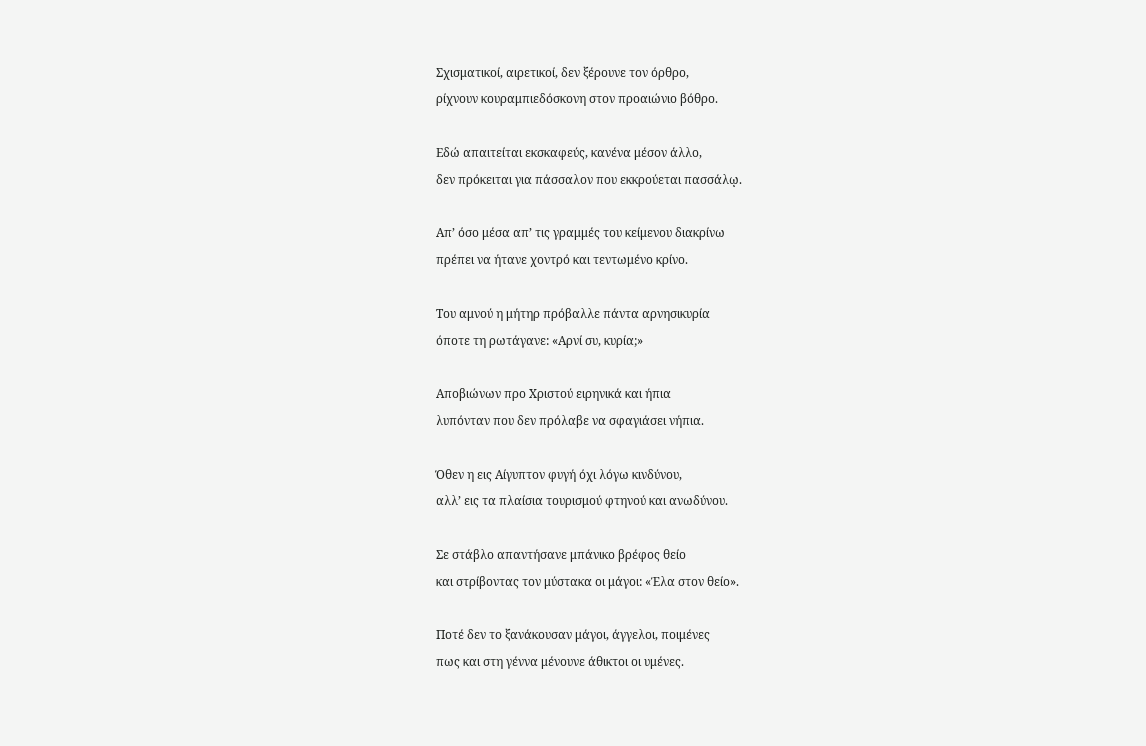Σχισματικοί, αιρετικοί, δεν ξέρουνε τον όρθρο,
ρίχνουν κουραμπιεδόσκονη στον προαιώνιο βόθρο.

Εδώ απαιτείται εκσκαφεύς, κανένα μέσον άλλο,
δεν πρόκειται για πάσσαλον που εκκρούεται πασσάλῳ.

Απ’ όσο μέσα απ’ τις γραμμές του κείμενου διακρίνω
πρέπει να ήτανε χοντρό και τεντωμένο κρίνο.

Του αμνού η μήτηρ πρόβαλλε πάντα αρνησικυρία
όποτε τη ρωτάγανε: «Αρνί συ, κυρία;»

Αποβιώνων προ Χριστού ειρηνικά και ήπια
λυπόνταν που δεν πρόλαβε να σφαγιάσει νήπια.

Όθεν η εις Αίγυπτον φυγή όχι λόγω κινδύνου,
αλλ’ εις τα πλαίσια τουρισμού φτηνού και ανωδύνου.

Σε στάβλο απαντήσανε μπάνικο βρέφος θείο
και στρίβοντας τον μύστακα οι μάγοι: «Έλα στον θείο».

Ποτέ δεν το ξανάκουσαν μάγοι, άγγελοι, ποιμένες
πως και στη γέννα μένουνε άθικτοι οι υμένες.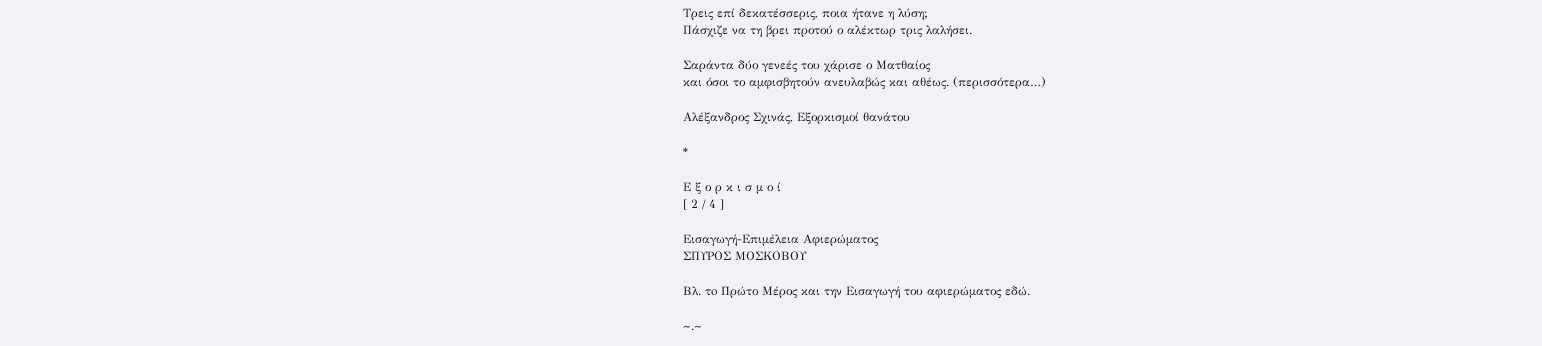Τρεις επί δεκατέσσερις, ποια ήτανε η λύση;
Πάσχιζε να τη βρει προτού ο αλέκτωρ τρις λαλήσει.

Σαράντα δύο γενεές του χάρισε ο Ματθαίος
και όσοι το αμφισβητούν ανευλαβώς και αθέως. (περισσότερα…)

Αλέξανδρος Σχινάς, Εξορκισμοί θανάτου

*

Ε ξ ο ρ κ ι σ μ ο ί
[ 2 / 4 ]

Εισαγωγή-Επιμέλεια Αφιερώματος
ΣΠΥΡΟΣ ΜΟΣΚΟΒΟΥ

Βλ. τo Πρώτο Μέρος και την Εισαγωγή του αφιερώματος εδώ.

~.~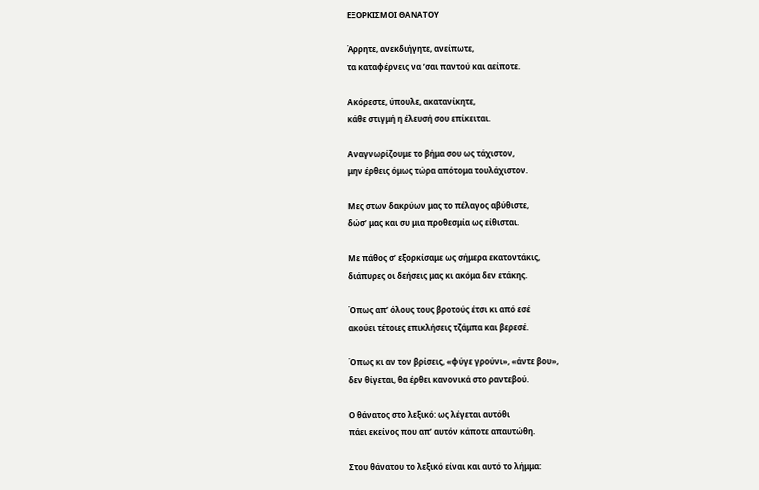ΕΞΟΡΚΙΣΜΟΙ ΘΑΝΑΤΟΥ

Άρρητε, ανεκδιήγητε, ανείπωτε,
τα καταφέρνεις να ’σαι παντού και αείποτε.

Ακόρεστε, ύπουλε, ακατανίκητε,
κάθε στιγμή η έλευσή σου επίκειται.

Αναγνωρίζουμε το βήμα σου ως τάχιστον,
μην έρθεις όμως τώρα απότομα τουλάχιστον.

Μες στων δακρύων μας το πέλαγος αβύθιστε,
δώσ’ μας και συ μια προθεσμία ως είθισται.

Με πάθος σ’ εξορκίσαμε ως σήμερα εκατοντάκις,
διάπυρες οι δεήσεις μας κι ακόμα δεν ετάκης.

Όπως απ’ όλους τους βροτούς έτσι κι από εσέ
ακούει τέτοιες επικλήσεις τζάμπα και βερεσέ.

Όπως κι αν τον βρίσεις, «φύγε γρούνι», «άντε βου»,
δεν θίγεται, θα έρθει κανονικά στο ραντεβού.

Ο θάνατος στο λεξικό: ως λέγεται αυτόθι
πάει εκείνος που απ’ αυτόν κάποτε απαυτώθη.

Στου θάνατου το λεξικό είναι και αυτό το λήμμα: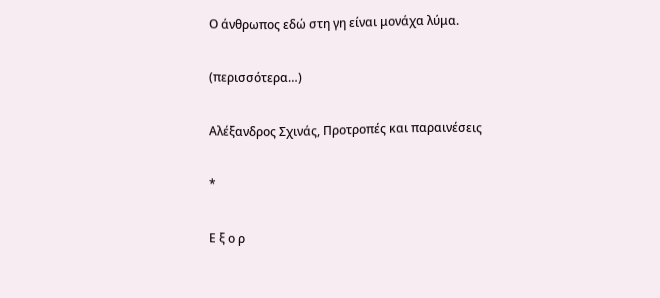Ο άνθρωπος εδώ στη γη είναι μονάχα λύμα.

(περισσότερα…)

Αλέξανδρος Σχινάς, Προτροπές και παραινέσεις

*

Ε ξ ο ρ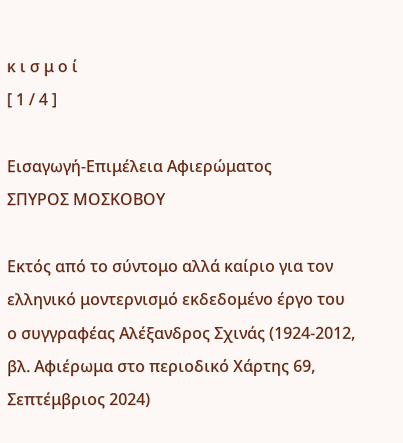κ ι σ μ ο ί
[ 1 / 4 ]

Εισαγωγή-Επιμέλεια Αφιερώματος
ΣΠΥΡΟΣ ΜΟΣΚΟΒΟΥ

Εκτός από το σύντομο αλλά καίριο για τον ελληνικό μοντερνισμό εκδεδομένο έργο του ο συγγραφέας Αλέξανδρος Σχινάς (1924-2012, βλ. Αφιέρωμα στο περιοδικό Χάρτης 69, Σεπτέμβριος 2024)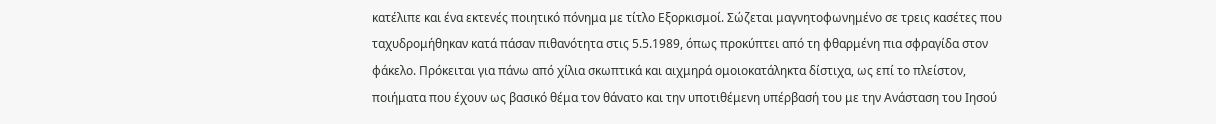κατέλιπε και ένα εκτενές ποιητικό πόνημα με τίτλο Εξορκισμοί. Σώζεται μαγνητοφωνημένο σε τρεις κασέτες που ταχυδρομήθηκαν κατά πάσαν πιθανότητα στις 5.5.1989, όπως προκύπτει από τη φθαρμένη πια σφραγίδα στον φάκελο. Πρόκειται για πάνω από χίλια σκωπτικά και αιχμηρά ομοιοκατάληκτα δίστιχα, ως επί το πλείστον, ποιήματα που έχουν ως βασικό θέμα τον θάνατο και την υποτιθέμενη υπέρβασή του με την Ανάσταση του Ιησού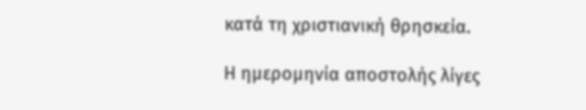κατά τη χριστιανική θρησκεία.

Η ημερομηνία αποστολής λίγες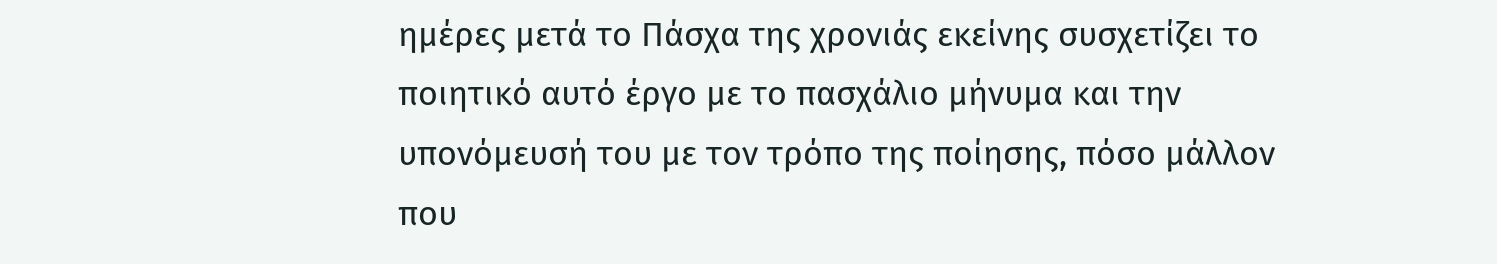ημέρες μετά το Πάσχα της χρονιάς εκείνης συσχετίζει το ποιητικό αυτό έργο με το πασχάλιο μήνυμα και την υπονόμευσή του με τον τρόπο της ποίησης, πόσο μάλλον που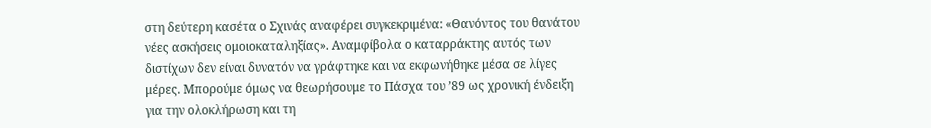στη δεύτερη κασέτα ο Σχινάς αναφέρει συγκεκριμένα: «Θανόντος του θανάτου νέες ασκήσεις ομοιοκαταληξίας». Αναμφίβολα ο καταρράκτης αυτός των διστίχων δεν είναι δυνατόν να γράφτηκε και να εκφωνήθηκε μέσα σε λίγες μέρες. Μπορούμε όμως να θεωρήσουμε το Πάσχα του ’89 ως χρονική ένδειξη για την ολοκλήρωση και τη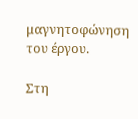μαγνητοφώνηση του έργου.

Στη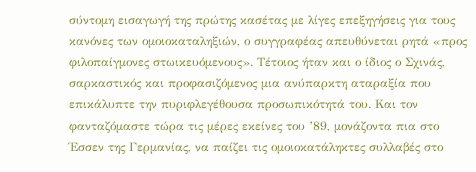σύντομη εισαγωγή της πρώτης κασέτας με λίγες επεξηγήσεις για τους κανόνες των ομοιοκαταληξιών, ο συγγραφέας απευθύνεται ρητά «προς φιλοπαίγμονες στωικευόμενους». Τέτοιος ήταν και ο ίδιος ο Σχινάς, σαρκαστικός και προφασιζόμενος μια ανύπαρκτη αταραξία που επικάλυπτε την πυριφλεγέθουσα προσωπικότητά του. Και τον φανταζόμαστε τώρα τις μέρες εκείνες του ’89, μονάζοντα πια στο Έσσεν της Γερμανίας, να παίζει τις ομοιοκατάληκτες συλλαβές στο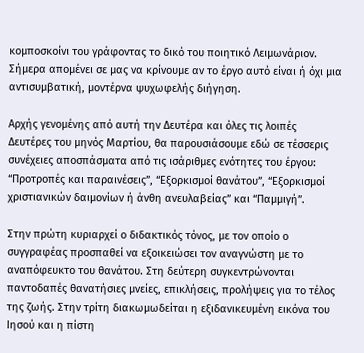κομποσκοίνι του γράφοντας το δικό του ποιητικό Λειμωνάριον. Σήμερα απομένει σε μας να κρίνουμε αν το έργο αυτό είναι ή όχι μια αντισυμβατική, μοντέρνα ψυχωφελής διήγηση.

Αρχής γενομένης από αυτή την Δευτέρα και όλες τις λοιπές Δευτέρες του μηνός Μαρτίου, θα παρουσιάσουμε εδώ σε τέσσερις συνέχειες αποσπάσματα από τις ισάριθμες ενότητες του έργου: “Προτροπές και παραινέσεις”, “Εξορκισμοί θανάτου”, “Εξορκισμοί χριστιανικών δαιμονίων ή άνθη ανευλαβείας” και “Παμμιγή”.

Στην πρώτη κυριαρχεί ο διδακτικός τόνος, με τον οποίο ο συγγραφέας προσπαθεί να εξοικειώσει τον αναγνώστη με το αναπόφευκτο του θανάτου. Στη δεύτερη συγκεντρώνονται παντοδαπές θανατήσιες μνείες, επικλήσεις, προλήψεις για το τέλος της ζωής. Στην τρίτη διακωμωδείται η εξιδανικευμένη εικόνα του Ιησού και η πίστη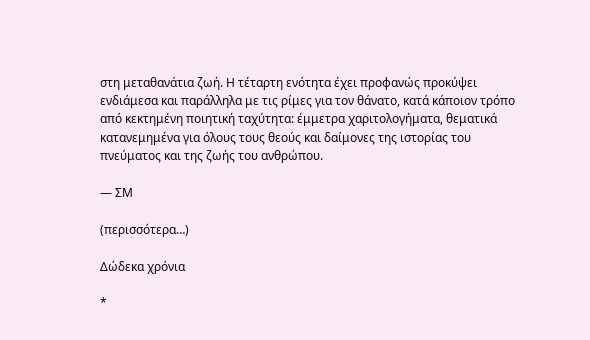στη μεταθανάτια ζωή. Η τέταρτη ενότητα έχει προφανώς προκύψει ενδιάμεσα και παράλληλα με τις ρίμες για τον θάνατο, κατά κάποιον τρόπο από κεκτημένη ποιητική ταχύτητα: έμμετρα χαριτολογήματα, θεματικά κατανεμημένα για όλους τους θεούς και δαίμονες της ιστορίας του πνεύματος και της ζωής του ανθρώπου.

— ΣΜ

(περισσότερα…)

Δώδεκα χρόνια

*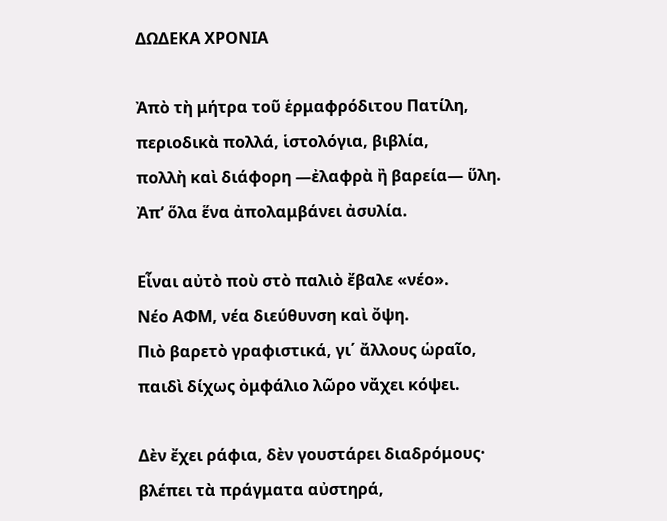ΔΩΔΕΚΑ ΧΡΟΝΙΑ

Ἀπὸ τὴ μήτρα τοῦ ἑρμαφρόδιτου Πατίλη,
περιοδικὰ πολλά, ἱστολόγια, βιβλία,
πολλὴ καὶ διάφορη —ἐλαφρὰ ἢ βαρεία— ὕλη.
Ἀπ’ ὅλα ἕνα ἀπολαμβάνει ἀσυλία.

Εἶναι αὐτὸ ποὺ στὸ παλιὸ ἔβαλε «νέο».
Νέο ΑΦΜ, νέα διεύθυνση καὶ ὄψη.
Πιὸ βαρετὸ γραφιστικά, γι΄ ἄλλους ὡραῖο,
παιδὶ δίχως ὀμφάλιο λῶρο νἄχει κόψει.

Δὲν ἔχει ράφια, δὲν γουστάρει διαδρόμους·
βλέπει τὰ πράγματα αὐστηρά,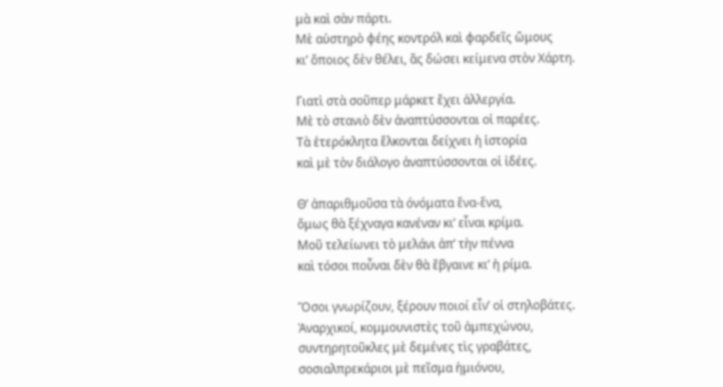μὰ καὶ σὰν πάρτι.
Μὲ αὐστηρὸ φέης κοντρόλ καὶ φαρδεῖς ὤμους
κι’ ὅποιος δὲν θέλει, ἂς δώσει κείμενα στὸν Χάρτη.

Γιατὶ στὰ σοῦπερ μάρκετ ἔχει ἀλλεργία.
Μὲ τὸ στανιὸ δὲν ἀναπτύσσονται οἱ παρέες.
Τὰ ἑτερόκλητα ἕλκονται δείχνει ἡ ἱστορία
καὶ μὲ τὸν διάλογο ἀναπτύσσονται οἱ ἰδέες.

Θ’ ἀπαριθμοῦσα τὰ όνόματα ἕνα-ἕνα,
ὅμως θὰ ξέχναγα κανέναν κι’ εἶναι κρίμα.
Μοῦ τελείωνει τὸ μελάνι ἀπ’ τὴν πέννα
καὶ τόσοι ποὖναι δὲν θὰ ἔβγαινε κι’ ἡ ρίμα.

Ὅσοι γνωρίζουν, ξέρουν ποιοί εἶν’ οἱ στηλοβάτες.
Ἀναρχικοί, κομμουνιστὲς τοῦ ἀμπεχώνου,
συντηρητοῦκλες μὲ δεμένες τὶς γραβάτες,
σοσιαλπρεκάριοι μὲ πεῖσμα ἡμιόνου,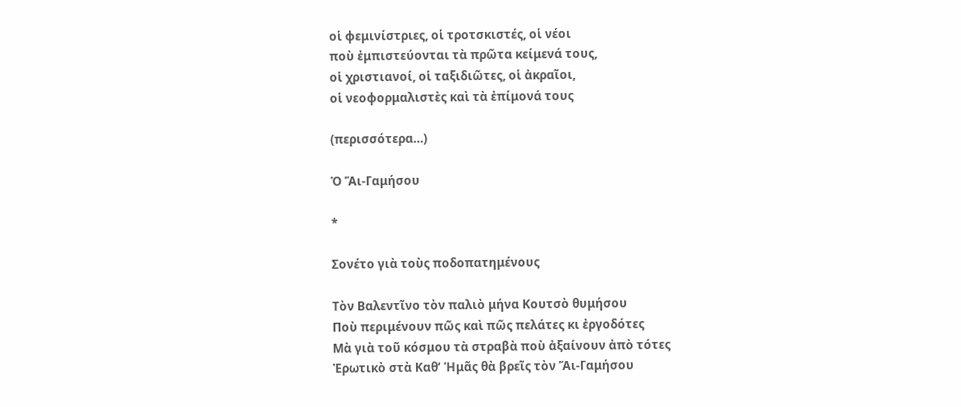οἱ φεμινίστριες, οἱ τροτσκιστές, οἱ νέοι
ποὺ ἐμπιστεύονται τὰ πρῶτα κείμενά τους,
οἱ χριστιανοί, οἱ ταξιδιῶτες, οἱ ἀκραῖοι,
οἱ νεοφορμαλιστὲς καὶ τὰ ἐπίμονά τους

(περισσότερα…)

Ὁ Ἅι-Γαμήσου

*

Σονέτο γιὰ τοὺς ποδοπατημένους

Τὸν Βαλεντῖνο τὸν παλιὸ μήνα Κουτσὸ θυμήσου
Ποὺ περιμένουν πῶς καὶ πῶς πελάτες κι ἐργοδότες
Μὰ γιὰ τοῦ κόσμου τὰ στραβὰ ποὺ ἀξαίνουν ἀπὸ τότες
Ἐρωτικὸ στὰ Καθ’ Ἡμᾶς θὰ βρεῖς τὸν Ἅι-Γαμήσου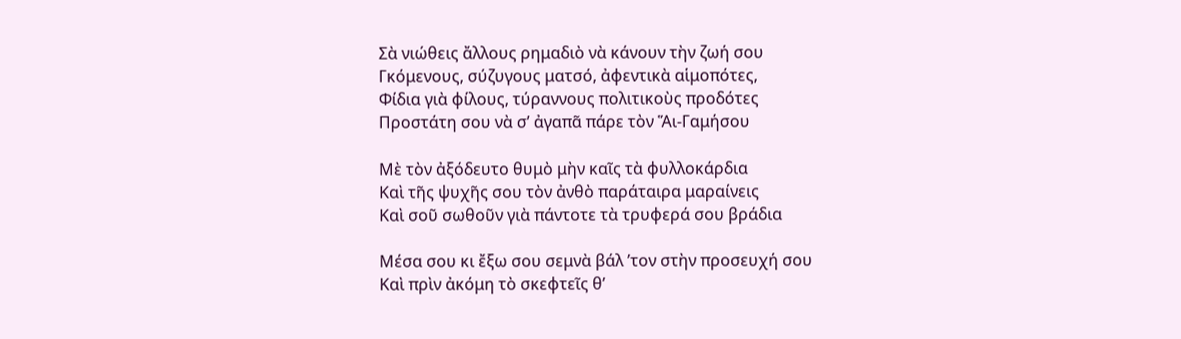Σὰ νιώθεις ἄλλους ρημαδιὸ νὰ κάνουν τὴν ζωή σου
Γκόμενους, σύζυγους ματσό, ἀφεντικὰ αἱμοπότες,
Φίδια γιὰ φίλους, τύραννους πολιτικοὺς προδότες
Προστάτη σου νὰ σ’ ἀγαπᾶ πάρε τὸν Ἅι-Γαμήσου

Μὲ τὸν ἀξόδευτο θυμὸ μὴν καῖς τὰ φυλλοκάρδια
Καὶ τῆς ψυχῆς σου τὸν ἀνθὸ παράταιρα μαραίνεις
Καὶ σοῦ σωθοῦν γιὰ πάντοτε τὰ τρυφερά σου βράδια

Μέσα σου κι ἔξω σου σεμνὰ βάλ ’τον στὴν προσευχή σου
Καὶ πρὶν ἀκόμη τὸ σκεφτεῖς θ’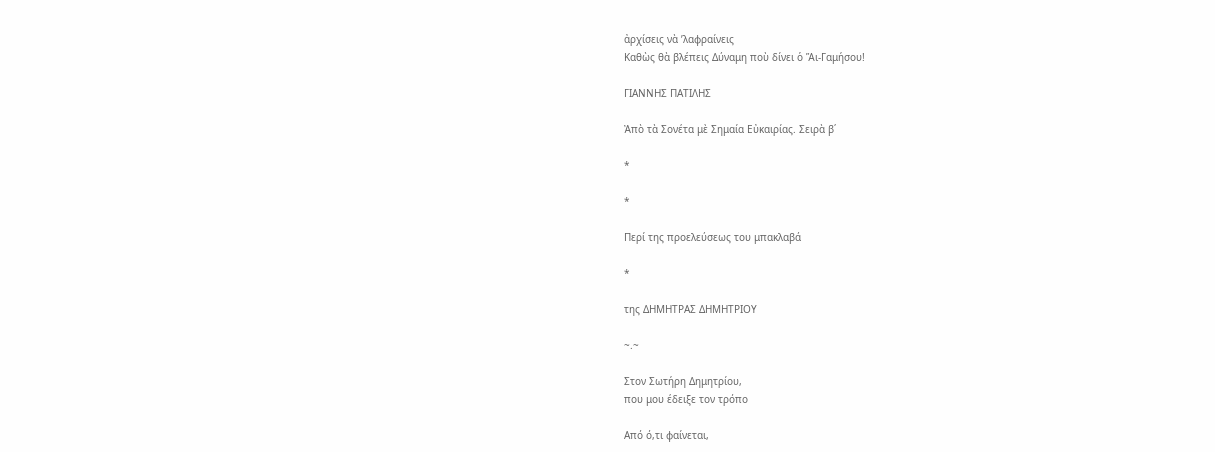ἀρχίσεις νὰ ’λαφραίνεις
Καθὼς θὰ βλέπεις Δύναμη ποὺ δίνει ὁ Ἅι-Γαμήσου!

ΓΙΑΝΝΗΣ ΠΑΤΙΛΗΣ

Ἀπὸ τὰ Σονέτα μὲ Σημαία Εὐκαιρίας. Σειρὰ β΄

*

*

Περί της προελεύσεως του μπακλαβά

*

της ΔΗΜΗΤΡΑΣ ΔΗΜΗΤΡΙΟΥ

~.~

Στον Σωτήρη Δημητρίου,
που μου έδειξε τον τρόπο

Από ό,τι φαίνεται,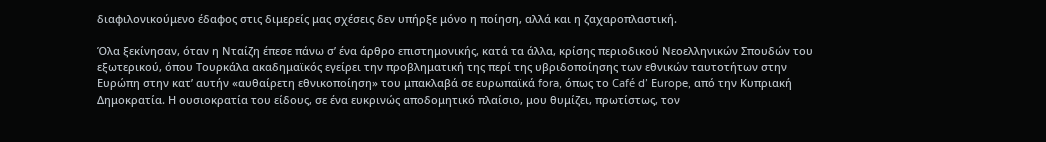διαφιλονικούμενο έδαφος στις διμερείς μας σχέσεις δεν υπήρξε μόνο η ποίηση, αλλά και η ζαχαροπλαστική.

Όλα ξεκίνησαν, όταν η Νταίζη έπεσε πάνω σ’ ένα άρθρο επιστημονικής, κατά τα άλλα, κρίσης περιοδικού Νεοελληνικών Σπουδών του εξωτερικού, όπου Τουρκάλα ακαδημαϊκός εγείρει την προβληματική της περί της υβριδοποίησης των εθνικών ταυτοτήτων στην Ευρώπη στην κατ’ αυτήν «αυθαίρετη εθνικοποίηση» του μπακλαβά σε ευρωπαϊκά fora, όπως το Café d’ Εurope, από την Κυπριακή Δημοκρατία. Η ουσιοκρατία του είδους, σε ένα ευκρινώς αποδομητικό πλαίσιο, μου θυμίζει, πρωτίστως, τον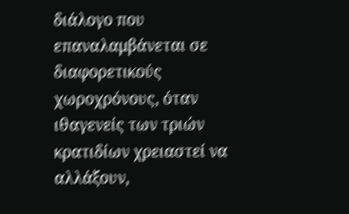διάλογο που επαναλαμβάνεται σε διαφορετικούς χωροχρόνους, όταν ιθαγενείς των τριών κρατιδίων χρειαστεί να αλλάξουν,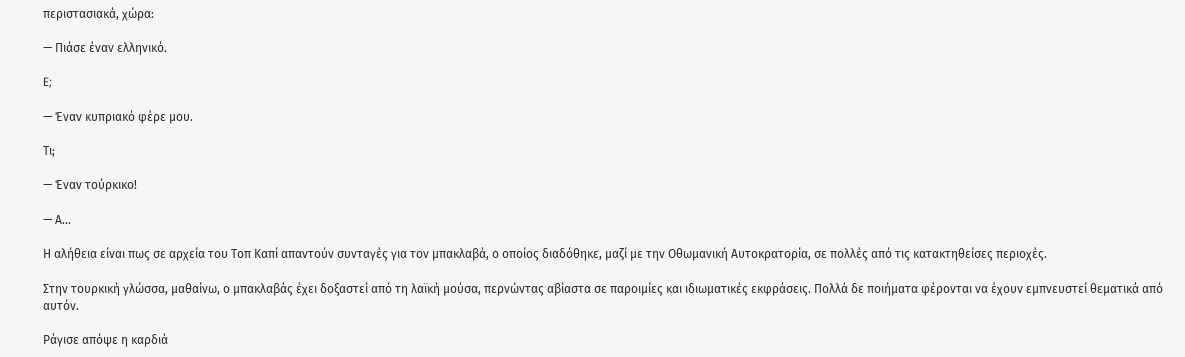περιστασιακά, χώρα:

— Πιάσε έναν ελληνικό.

E;

— Έναν κυπριακό φέρε μου.

Tι;

— Έναν τούρκικο!

— Α…

Η αλήθεια είναι πως σε αρχεία του Τοπ Καπί απαντούν συνταγές για τον μπακλαβά, ο οποίος διαδόθηκε, μαζί με την Οθωμανική Αυτοκρατορία, σε πολλές από τις κατακτηθείσες περιοχές.

Στην τουρκική γλώσσα, μαθαίνω, ο μπακλαβάς έχει δοξαστεί από τη λαϊκή μούσα, περνώντας αβίαστα σε παροιμίες και ιδιωματικές εκφράσεις. Πολλά δε ποιήματα φέρονται να έχουν εμπνευστεί θεματικά από αυτόν.

Ράγισε απόψε η καρδιά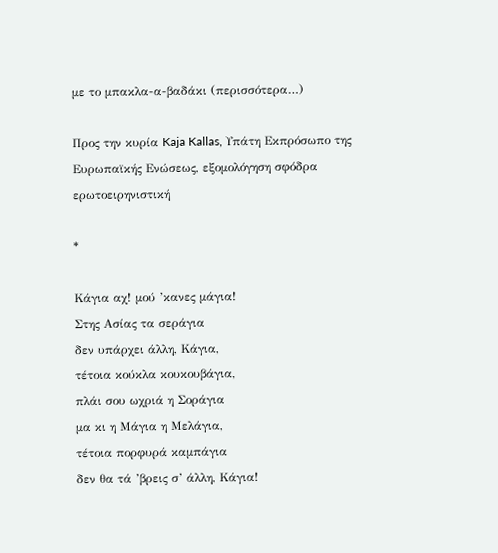με το μπακλα-α-βαδάκι (περισσότερα…)

Προς την κυρία Kaja Kallas, Υπάτη Εκπρόσωπο της Ευρωπαϊκής Ενώσεως, εξομολόγηση σφόδρα ερωτοειρηνιστική

*

Κάγια αχ! μού ’κανες μάγια!
Στης Ασίας τα σεράγια
δεν υπάρχει άλλη, Κάγια,
τέτοια κούκλα κουκουβάγια,
πλάι σου ωχριά η Σοράγια
μα κι η Μάγια η Μελάγια,
τέτοια πορφυρά καμπάγια
δεν θα τά ’βρεις σ’ άλλη, Κάγια!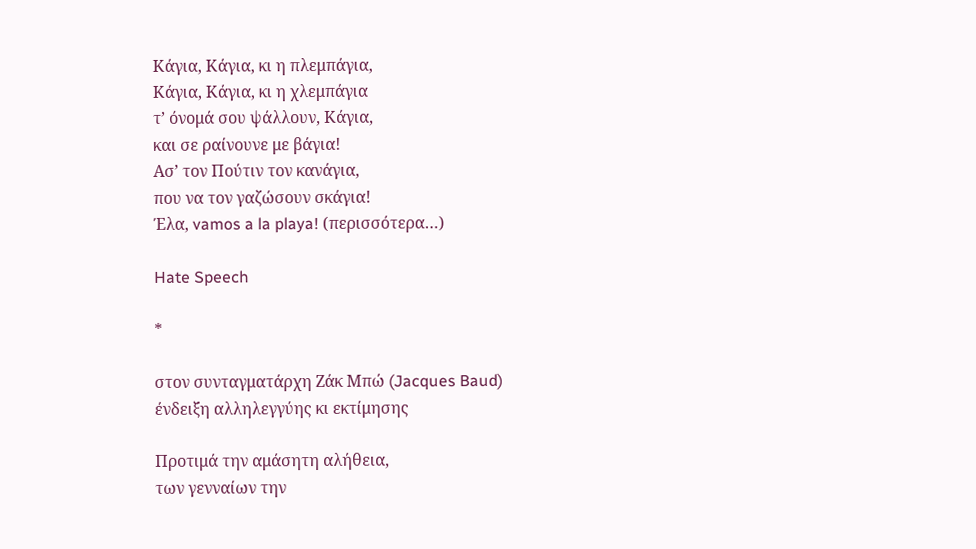Κάγια, Κάγια, κι η πλεμπάγια,
Κάγια, Κάγια, κι η χλεμπάγια
τ’ όνομά σου ψάλλουν, Κάγια,
και σε ραίνουνε με βάγια!
Ασ’ τον Πούτιν τον κανάγια,
που να τον γαζώσουν σκάγια!
Έλα, vamos a la playa! (περισσότερα…)

Hate Speech

*

στον συνταγματάρχη Ζάκ Μπώ (Jacques Baud)
ένδειξη αλληλεγγύης κι εκτίμησης

Προτιμά την αμάσητη αλήθεια,
των γενναίων την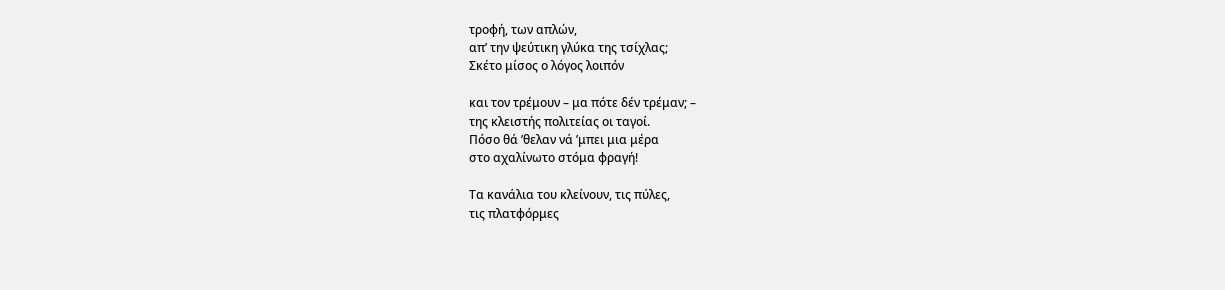τροφή, των απλών,
απ’ την ψεύτικη γλύκα της τσίχλας;
Σκέτο μίσος ο λόγος λοιπόν

και τον τρέμουν – μα πότε δέν τρέμαν; –
της κλειστής πολιτείας οι ταγοί.
Πόσο θά ’θελαν νά ’μπει μια μέρα
στο αχαλίνωτο στόμα φραγή!

Τα κανάλια του κλείνουν, τις πύλες,
τις πλατφόρμες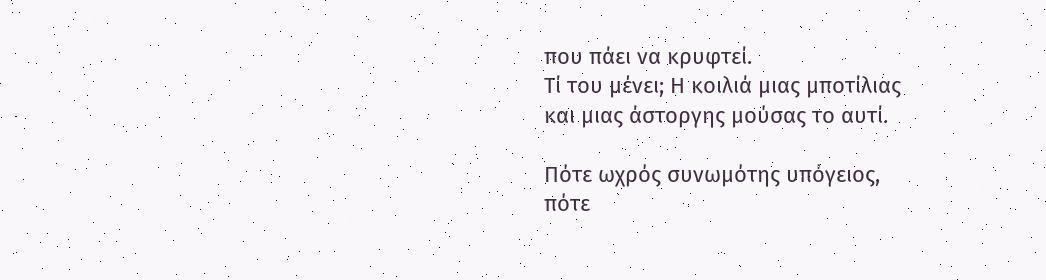που πάει να κρυφτεί.
Τί του μένει; Η κοιλιά μιας μποτίλιας
και μιας άστοργης μούσας το αυτί.

Πότε ωχρός συνωμότης υπόγειος,
πότε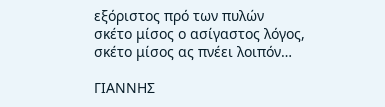εξόριστος πρό των πυλών
σκέτο μίσος ο ασίγαστος λόγος,
σκέτο μίσος ας πνέει λοιπόν…

ΓΙΑΝΝΗΣ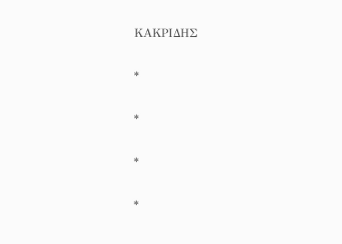ΚΑΚΡΙΔΗΣ

*

*

*

*